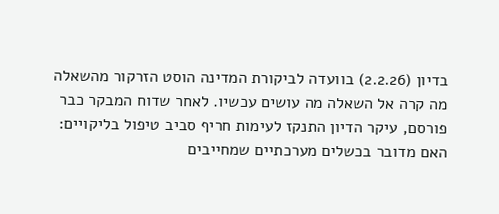בדיון (2.2.26) בוועדה לביקורת המדינה הוסט הזרקור מהשאלה מה קרה אל השאלה מה עושים עכשיו. לאחר שדוח המבקר כבר פורסם, עיקר הדיון התנקז לעימות חריף סביב טיפול בליקויים: האם מדובר בכשלים מערכתיים שמחייבים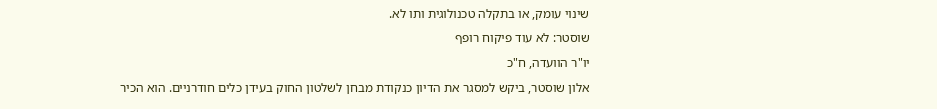שינוי עומק, או בתקלה טכנולוגית ותו לא.
שוסטר: לא עוד פיקוח רופף
יו"ר הוועדה, ח"כ
אלון שוסטר, ביקש למסגר את הדיון כנקודת מבחן לשלטון החוק בעידן כלים חודרניים. הוא הכיר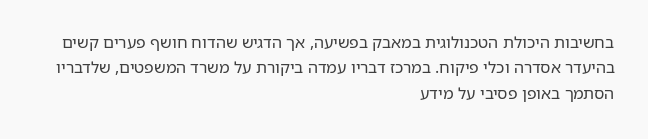בחשיבות היכולת הטכנולוגית במאבק בפשיעה, אך הדגיש שהדוח חושף פערים קשים בהיעדר אסדרה וכלי פיקוח. במרכז דבריו עמדה ביקורת על משרד המשפטים, שלדבריו הסתמך באופן פסיבי על מידע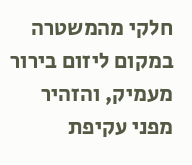חלקי מהמשטרה במקום ליזום בירור מעמיק, והזהיר מפני עקיפת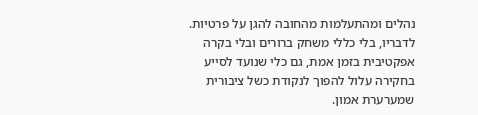נהלים ומהתעלמות מהחובה להגן על פרטיות.
לדבריו, בלי כללי משחק ברורים ובלי בקרה אפקטיבית בזמן אמת, גם כלי שנועד לסייע בחקירה עלול להפוך לנקודת כשל ציבורית שמערערת אמון.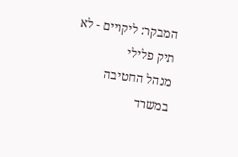המבקר: ליקויים - לא תיק פלילי
מנהל החטיבה במשרד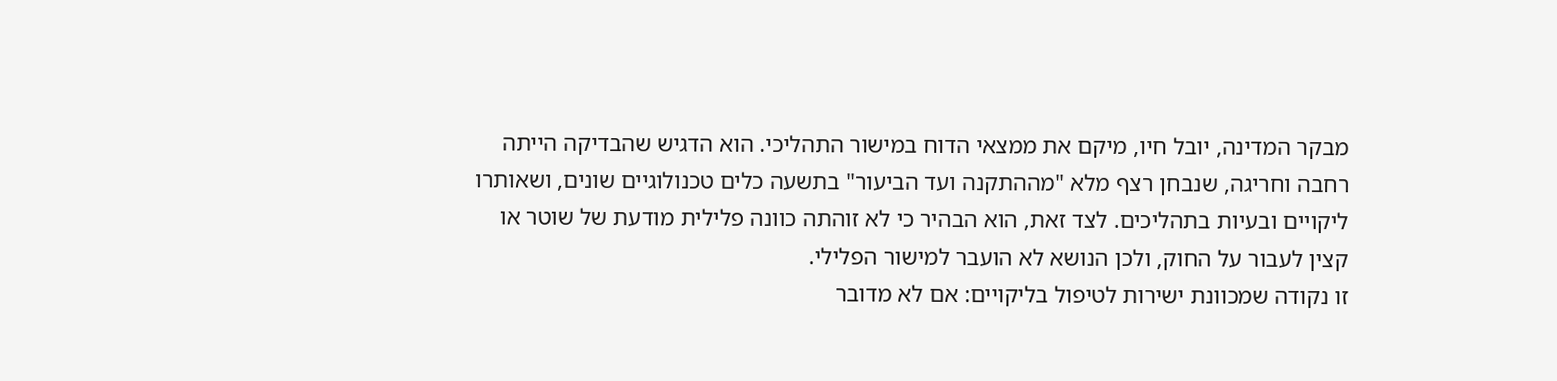מבקר המדינה, יובל חיו, מיקם את ממצאי הדוח במישור התהליכי. הוא הדגיש שהבדיקה הייתה רחבה וחריגה, שנבחן רצף מלא "מההתקנה ועד הביעור" בתשעה כלים טכנולוגיים שונים, ושאותרו ליקויים ובעיות בתהליכים. לצד זאת, הוא הבהיר כי לא זוהתה כוונה פלילית מודעת של שוטר או קצין לעבור על החוק, ולכן הנושא לא הועבר למישור הפלילי.
זו נקודה שמכוונת ישירות לטיפול בליקויים: אם לא מדובר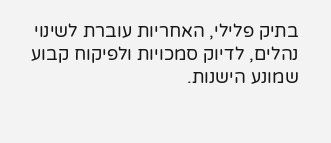בתיק פלילי, האחריות עוברת לשינוי נהלים, לדיוק סמכויות ולפיקוח קבוע שמונע הישנות.